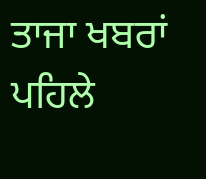ਤਾਜਾ ਖਬਰਾਂ
ਪਹਿਲੇ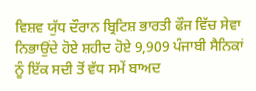ਵਿਸ਼ਵ ਯੁੱਧ ਦੌਰਾਨ ਬ੍ਰਿਟਿਸ਼ ਭਾਰਤੀ ਫੌਜ ਵਿੱਚ ਸੇਵਾ ਨਿਭਾਉਂਦੇ ਹੋਏ ਸ਼ਹੀਦ ਹੋਏ 9,909 ਪੰਜਾਬੀ ਸੈਨਿਕਾਂ ਨੂੰ ਇੱਕ ਸਦੀ ਤੋਂ ਵੱਧ ਸਮੇਂ ਬਾਅਦ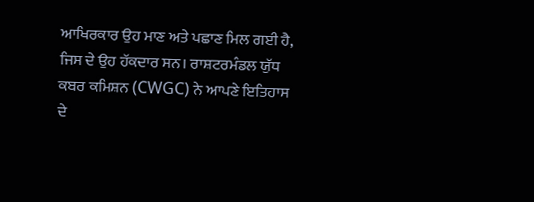ਆਖਿਰਕਾਰ ਉਹ ਮਾਣ ਅਤੇ ਪਛਾਣ ਮਿਲ ਗਈ ਹੈ, ਜਿਸ ਦੇ ਉਹ ਹੱਕਦਾਰ ਸਨ। ਰਾਸ਼ਟਰਮੰਡਲ ਯੁੱਧ ਕਬਰ ਕਮਿਸ਼ਨ (CWGC) ਨੇ ਆਪਣੇ ਇਤਿਹਾਸ ਦੇ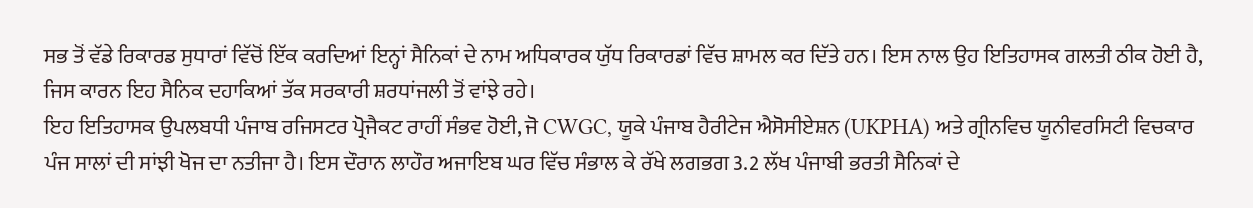ਸਭ ਤੋਂ ਵੱਡੇ ਰਿਕਾਰਡ ਸੁਧਾਰਾਂ ਵਿੱਚੋਂ ਇੱਕ ਕਰਦਿਆਂ ਇਨ੍ਹਾਂ ਸੈਨਿਕਾਂ ਦੇ ਨਾਮ ਅਧਿਕਾਰਕ ਯੁੱਧ ਰਿਕਾਰਡਾਂ ਵਿੱਚ ਸ਼ਾਮਲ ਕਰ ਦਿੱਤੇ ਹਨ। ਇਸ ਨਾਲ ਉਹ ਇਤਿਹਾਸਕ ਗਲਤੀ ਠੀਕ ਹੋਈ ਹੈ, ਜਿਸ ਕਾਰਨ ਇਹ ਸੈਨਿਕ ਦਹਾਕਿਆਂ ਤੱਕ ਸਰਕਾਰੀ ਸ਼ਰਧਾਂਜਲੀ ਤੋਂ ਵਾਂਝੇ ਰਹੇ।
ਇਹ ਇਤਿਹਾਸਕ ਉਪਲਬਧੀ ਪੰਜਾਬ ਰਜਿਸਟਰ ਪ੍ਰੋਜੈਕਟ ਰਾਹੀਂ ਸੰਭਵ ਹੋਈ, ਜੋ CWGC, ਯੂਕੇ ਪੰਜਾਬ ਹੈਰੀਟੇਜ ਐਸੋਸੀਏਸ਼ਨ (UKPHA) ਅਤੇ ਗ੍ਰੀਨਵਿਚ ਯੂਨੀਵਰਸਿਟੀ ਵਿਚਕਾਰ ਪੰਜ ਸਾਲਾਂ ਦੀ ਸਾਂਝੀ ਖੋਜ ਦਾ ਨਤੀਜਾ ਹੈ। ਇਸ ਦੌਰਾਨ ਲਾਹੌਰ ਅਜਾਇਬ ਘਰ ਵਿੱਚ ਸੰਭਾਲ ਕੇ ਰੱਖੇ ਲਗਭਗ 3.2 ਲੱਖ ਪੰਜਾਬੀ ਭਰਤੀ ਸੈਨਿਕਾਂ ਦੇ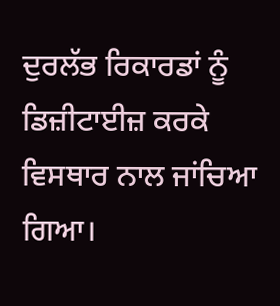ਦੁਰਲੱਭ ਰਿਕਾਰਡਾਂ ਨੂੰ ਡਿਜ਼ੀਟਾਈਜ਼ ਕਰਕੇ ਵਿਸਥਾਰ ਨਾਲ ਜਾਂਚਿਆ ਗਿਆ।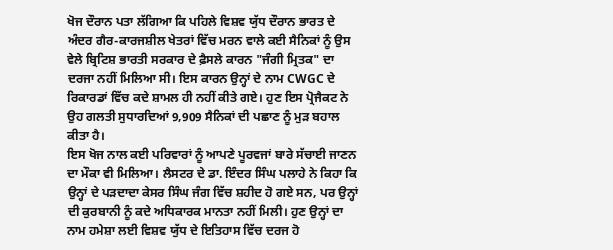ਖੋਜ ਦੌਰਾਨ ਪਤਾ ਲੱਗਿਆ ਕਿ ਪਹਿਲੇ ਵਿਸ਼ਵ ਯੁੱਧ ਦੌਰਾਨ ਭਾਰਤ ਦੇ ਅੰਦਰ ਗੈਰ-ਕਾਰਜਸ਼ੀਲ ਖੇਤਰਾਂ ਵਿੱਚ ਮਰਨ ਵਾਲੇ ਕਈ ਸੈਨਿਕਾਂ ਨੂੰ ਉਸ ਵੇਲੇ ਬ੍ਰਿਟਿਸ਼ ਭਾਰਤੀ ਸਰਕਾਰ ਦੇ ਫ਼ੈਸਲੇ ਕਾਰਨ "ਜੰਗੀ ਮ੍ਰਿਤਕ" ਦਾ ਦਰਜਾ ਨਹੀਂ ਮਿਲਿਆ ਸੀ। ਇਸ ਕਾਰਨ ਉਨ੍ਹਾਂ ਦੇ ਨਾਮ CWGC ਦੇ ਰਿਕਾਰਡਾਂ ਵਿੱਚ ਕਦੇ ਸ਼ਾਮਲ ਹੀ ਨਹੀਂ ਕੀਤੇ ਗਏ। ਹੁਣ ਇਸ ਪ੍ਰੋਜੈਕਟ ਨੇ ਉਹ ਗਲਤੀ ਸੁਧਾਰਦਿਆਂ 9,909 ਸੈਨਿਕਾਂ ਦੀ ਪਛਾਣ ਨੂੰ ਮੁੜ ਬਹਾਲ ਕੀਤਾ ਹੈ।
ਇਸ ਖੋਜ ਨਾਲ ਕਈ ਪਰਿਵਾਰਾਂ ਨੂੰ ਆਪਣੇ ਪੂਰਵਜਾਂ ਬਾਰੇ ਸੱਚਾਈ ਜਾਣਨ ਦਾ ਮੌਕਾ ਵੀ ਮਿਲਿਆ। ਲੈਸਟਰ ਦੇ ਡਾ. ਇੰਦਰ ਸਿੰਘ ਪਲਾਹੇ ਨੇ ਕਿਹਾ ਕਿ ਉਨ੍ਹਾਂ ਦੇ ਪੜਦਾਦਾ ਕੇਸਰ ਸਿੰਘ ਜੰਗ ਵਿੱਚ ਸ਼ਹੀਦ ਹੋ ਗਏ ਸਨ, ਪਰ ਉਨ੍ਹਾਂ ਦੀ ਕੁਰਬਾਨੀ ਨੂੰ ਕਦੇ ਅਧਿਕਾਰਕ ਮਾਨਤਾ ਨਹੀਂ ਮਿਲੀ। ਹੁਣ ਉਨ੍ਹਾਂ ਦਾ ਨਾਮ ਹਮੇਸ਼ਾ ਲਈ ਵਿਸ਼ਵ ਯੁੱਧ ਦੇ ਇਤਿਹਾਸ ਵਿੱਚ ਦਰਜ ਹੋ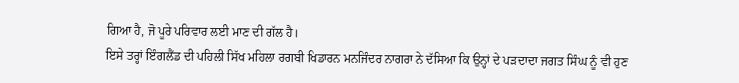ਗਿਆ ਹੈ, ਜੋ ਪੂਰੇ ਪਰਿਵਾਰ ਲਈ ਮਾਣ ਦੀ ਗੱਲ ਹੈ।
ਇਸੇ ਤਰ੍ਹਾਂ ਇੰਗਲੈਂਡ ਦੀ ਪਹਿਲੀ ਸਿੱਖ ਮਹਿਲਾ ਰਗਬੀ ਖਿਡਾਰਨ ਮਨਜਿੰਦਰ ਨਾਗਰਾ ਨੇ ਦੱਸਿਆ ਕਿ ਉਨ੍ਹਾਂ ਦੇ ਪੜਦਾਦਾ ਜਗਤ ਸਿੰਘ ਨੂੰ ਵੀ ਹੁਣ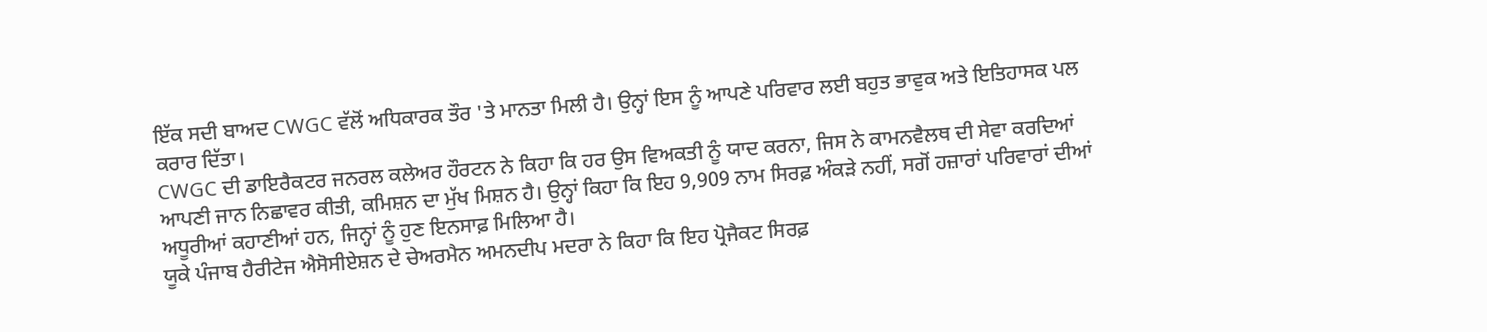ਇੱਕ ਸਦੀ ਬਾਅਦ CWGC ਵੱਲੋਂ ਅਧਿਕਾਰਕ ਤੌਰ 'ਤੇ ਮਾਨਤਾ ਮਿਲੀ ਹੈ। ਉਨ੍ਹਾਂ ਇਸ ਨੂੰ ਆਪਣੇ ਪਰਿਵਾਰ ਲਈ ਬਹੁਤ ਭਾਵੁਕ ਅਤੇ ਇਤਿਹਾਸਕ ਪਲ ਕਰਾਰ ਦਿੱਤਾ।
CWGC ਦੀ ਡਾਇਰੈਕਟਰ ਜਨਰਲ ਕਲੇਅਰ ਹੌਰਟਨ ਨੇ ਕਿਹਾ ਕਿ ਹਰ ਉਸ ਵਿਅਕਤੀ ਨੂੰ ਯਾਦ ਕਰਨਾ, ਜਿਸ ਨੇ ਕਾਮਨਵੈਲਥ ਦੀ ਸੇਵਾ ਕਰਦਿਆਂ ਆਪਣੀ ਜਾਨ ਨਿਛਾਵਰ ਕੀਤੀ, ਕਮਿਸ਼ਨ ਦਾ ਮੁੱਖ ਮਿਸ਼ਨ ਹੈ। ਉਨ੍ਹਾਂ ਕਿਹਾ ਕਿ ਇਹ 9,909 ਨਾਮ ਸਿਰਫ਼ ਅੰਕੜੇ ਨਹੀਂ, ਸਗੋਂ ਹਜ਼ਾਰਾਂ ਪਰਿਵਾਰਾਂ ਦੀਆਂ ਅਧੂਰੀਆਂ ਕਹਾਣੀਆਂ ਹਨ, ਜਿਨ੍ਹਾਂ ਨੂੰ ਹੁਣ ਇਨਸਾਫ਼ ਮਿਲਿਆ ਹੈ।
ਯੂਕੇ ਪੰਜਾਬ ਹੈਰੀਟੇਜ ਐਸੋਸੀਏਸ਼ਨ ਦੇ ਚੇਅਰਮੈਨ ਅਮਨਦੀਪ ਮਦਰਾ ਨੇ ਕਿਹਾ ਕਿ ਇਹ ਪ੍ਰੋਜੈਕਟ ਸਿਰਫ਼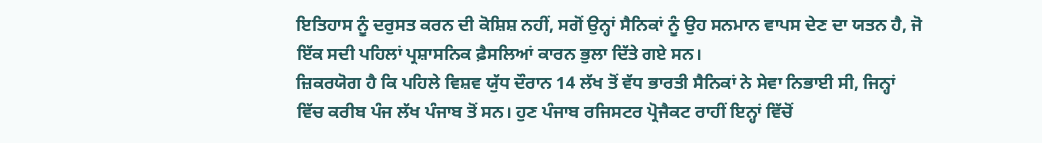ਇਤਿਹਾਸ ਨੂੰ ਦਰੁਸਤ ਕਰਨ ਦੀ ਕੋਸ਼ਿਸ਼ ਨਹੀਂ, ਸਗੋਂ ਉਨ੍ਹਾਂ ਸੈਨਿਕਾਂ ਨੂੰ ਉਹ ਸਨਮਾਨ ਵਾਪਸ ਦੇਣ ਦਾ ਯਤਨ ਹੈ, ਜੋ ਇੱਕ ਸਦੀ ਪਹਿਲਾਂ ਪ੍ਰਸ਼ਾਸਨਿਕ ਫ਼ੈਸਲਿਆਂ ਕਾਰਨ ਭੁਲਾ ਦਿੱਤੇ ਗਏ ਸਨ।
ਜ਼ਿਕਰਯੋਗ ਹੈ ਕਿ ਪਹਿਲੇ ਵਿਸ਼ਵ ਯੁੱਧ ਦੌਰਾਨ 14 ਲੱਖ ਤੋਂ ਵੱਧ ਭਾਰਤੀ ਸੈਨਿਕਾਂ ਨੇ ਸੇਵਾ ਨਿਭਾਈ ਸੀ, ਜਿਨ੍ਹਾਂ ਵਿੱਚ ਕਰੀਬ ਪੰਜ ਲੱਖ ਪੰਜਾਬ ਤੋਂ ਸਨ। ਹੁਣ ਪੰਜਾਬ ਰਜਿਸਟਰ ਪ੍ਰੋਜੈਕਟ ਰਾਹੀਂ ਇਨ੍ਹਾਂ ਵਿੱਚੋਂ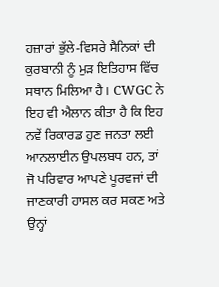ਹਜ਼ਾਰਾਂ ਭੁੱਲੇ-ਵਿਸਰੇ ਸੈਨਿਕਾਂ ਦੀ ਕੁਰਬਾਨੀ ਨੂੰ ਮੁੜ ਇਤਿਹਾਸ ਵਿੱਚ ਸਥਾਨ ਮਿਲਿਆ ਹੈ। CWGC ਨੇ ਇਹ ਵੀ ਐਲਾਨ ਕੀਤਾ ਹੈ ਕਿ ਇਹ ਨਵੇਂ ਰਿਕਾਰਡ ਹੁਣ ਜਨਤਾ ਲਈ ਆਨਲਾਈਨ ਉਪਲਬਧ ਹਨ, ਤਾਂ ਜੋ ਪਰਿਵਾਰ ਆਪਣੇ ਪੂਰਵਜਾਂ ਦੀ ਜਾਣਕਾਰੀ ਹਾਸਲ ਕਰ ਸਕਣ ਅਤੇ ਉਨ੍ਹਾਂ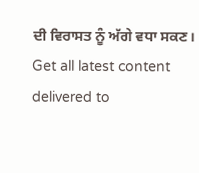ਦੀ ਵਿਰਾਸਤ ਨੂੰ ਅੱਗੇ ਵਧਾ ਸਕਣ।
Get all latest content delivered to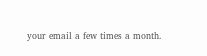your email a few times a month.